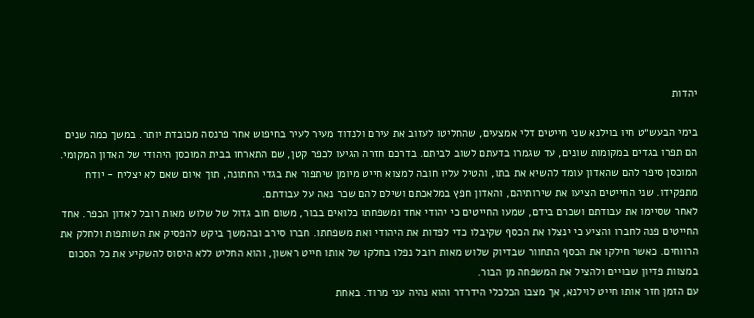יהדות

בימי הבעש״ט חיו בוילנא שני חייטים דלי אמצעים, שהחליטו לעזוב את עירם ולנדוד מעיר לעיר בחיפוש אחר פרנסה מכובדת יותר. במשך כמה שנים הם תפרו בגדים במקומות שונים, עד שגמרו בדעתם לשוב לביתם. בדרכם חזרה הגיעו לכפר קטן, שם התארחו בבית המוכסן היהודי של האדון המקומי. המוכסן סיפר להם שהאדון עומד להשיא את בתו, והטיל עליו חובה למצוא חייט מיומן שיתפור את בגדי החתונה, תוך איום שאם לא יצליח - יודח מתפקידו. שני החייטים הציעו את שירותיהם, והאדון חפץ במלאכתם ושילם להם שכר נאה על עבודתם.
לאחר שסיימו את עבודתם ושכרם בידם, שמעו החייטים כי יהודי אחד ומשפחתו כלואים בבור, משום חוב גדול של שלוש מאות רובל לאדון הכפר. אחד החייטים פנה לחברו והציע כי ינצלו את הכסף שקיבלו כדי לפדות את היהודי ואת משפחתו. חברו סירב ובהמשך ביקש להפסיק את השותפות ולחלק את הרווחים. כאשר חילקו את הכסף התחוור שבדיוק שלוש מאות רובל נפלו בחלקו של אותו חייט ראשון, והוא החליט ללא היסוס להשקיע את כל הסכום במצוות פדיון שבויים ולהציל את המשפחה מן הבור.
עם הזמן חזר אותו חייט לוילנא, אך מצבו הכלכלי הידרדר והוא נהיה עני מרוד. באחת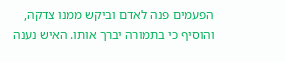הפעמים פנה לאדם וביקש ממנו צדקה, והוסיף כי בתמורה יברך אותו. האיש נענה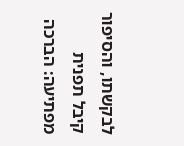לבקשתו, והסיפור קיבל תפנית מפתיעה: הברכה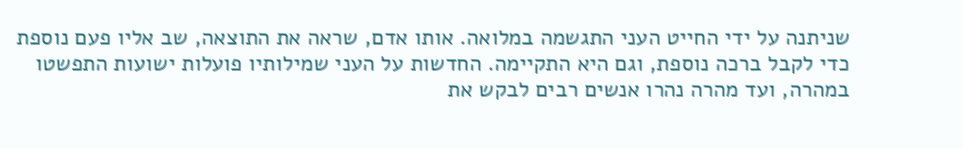שניתנה על ידי החייט העני התגשמה במלואה. אותו אדם, שראה את התוצאה, שב אליו פעם נוספת כדי לקבל ברכה נוספת, וגם היא התקיימה. החדשות על העני שמילותיו פועלות ישועות התפשטו במהרה, ועד מהרה נהרו אנשים רבים לבקש את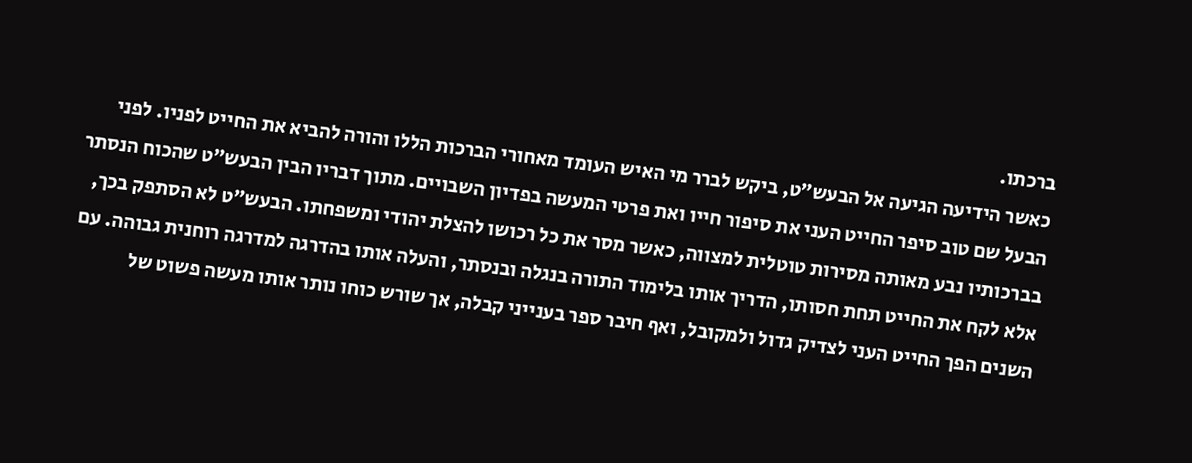ברכתו.
כאשר הידיעה הגיעה אל הבעש״ט, ביקש לברר מי האיש העומד מאחורי הברכות הללו והורה להביא את החייט לפניו. לפני הבעל שם טוב סיפר החייט העני את סיפור חייו ואת פרטי המעשה בפדיון השבויים. מתוך דבריו הבין הבעש״ט שהכוח הנסתר בברכותיו נבע מאותה מסירות טוטלית למצווה, כאשר מסר את כל רכושו להצלת יהודי ומשפחתו. הבעש״ט לא הסתפק בכך, אלא לקח את החייט תחת חסותו, הדריך אותו בלימוד התורה בנגלה ובנסתר, והעלה אותו בהדרגה למדרגה רוחנית גבוהה. עם השנים הפך החייט העני לצדיק גדול ולמקובל, ואף חיבר ספר בענייני קבלה, אך שורש כוחו נותר אותו מעשה פשוט של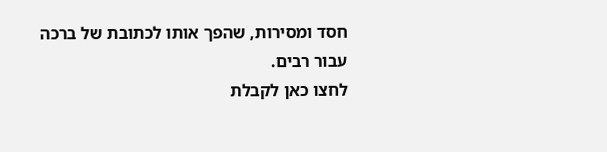חסד ומסירות, שהפך אותו לכתובת של ברכה עבור רבים.
לחצו כאן לקבלת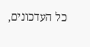כל העדכונים,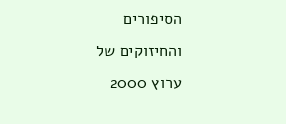הסיפורים והחיזוקים של ערוץ 2000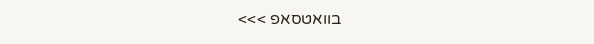בוואטסאפ >>>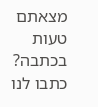מצאתם טעות בכתבה? כתבו לנו